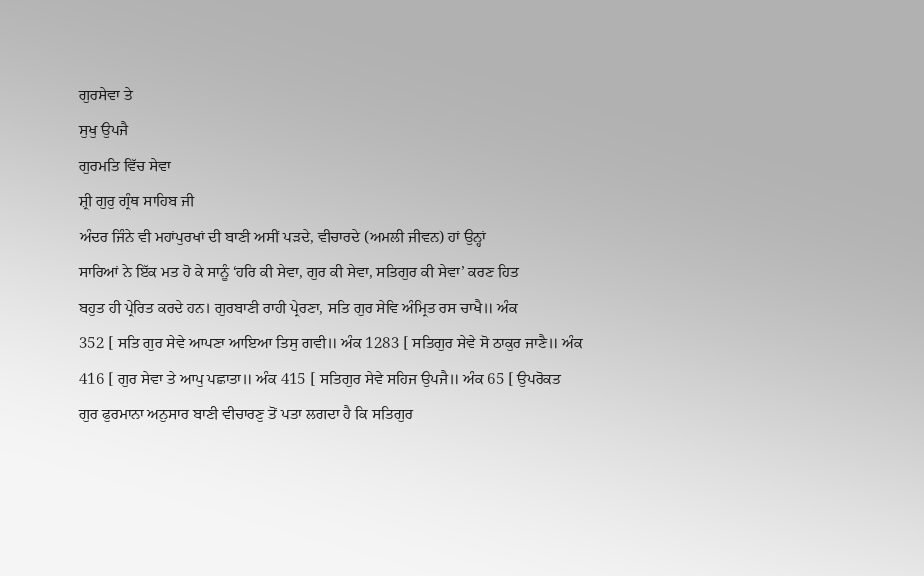ਗੁਰਸੇਵਾ ਤੇ
ਸੁਖੁ ਉਪਜੈ
ਗੁਰਮਤਿ ਵਿੱਚ ਸੇਵਾ
ਸ਼੍ਰੀ ਗੁਰੁ ਗ੍ਰੰਥ ਸਾਹਿਬ ਜੀ
ਅੰਦਰ ਜਿੰਨੇ ਵੀ ਮਹਾਂਪੁਰਖਾਂ ਦੀ ਬਾਣੀ ਅਸੀਂ ਪੜਦੇ, ਵੀਚਾਰਦੇ (ਅਮਲੀ ਜੀਵਨ) ਹਾਂ ਉਨ੍ਹਾਂ
ਸਾਰਿਆਂ ਨੇ ਇੱਕ ਮਤ ਹੋ ਕੇ ਸਾਨੂੰ ‘ਹਰਿ ਕੀ ਸੇਵਾ, ਗੁਰ ਕੀ ਸੇਵਾ, ਸਤਿਗੁਰ ਕੀ ਸੇਵਾ’ ਕਰਣ ਹਿਤ
ਬਹੁਤ ਹੀ ਪ੍ਰੇਰਿਤ ਕਰਦੇ ਹਨ। ਗੁਰਬਾਣੀ ਰਾਹੀ ਪ੍ਰੇਰਣਾ, ਸਤਿ ਗੁਰ ਸੇਵਿ ਅੰਮ੍ਰਿਤ ਰਸ ਚਾਖੈ॥ ਅੰਕ
352 [ ਸਤਿ ਗੁਰ ਸੇਵੇ ਆਪਣਾ ਆਇਆ ਤਿਸੁ ਗਵੀ॥ ਅੰਕ 1283 [ ਸਤਿਗੁਰ ਸੇਵੇ ਸੋ ਠਾਕੁਰ ਜਾਣੈ॥ ਅੰਕ
416 [ ਗੁਰ ਸੇਵਾ ਤੇ ਆਪੁ ਪਛਾਤਾ॥ ਅੰਕ 415 [ ਸਤਿਗੁਰ ਸੇਵੇ ਸਹਿਜ ਉਪਜੈ॥ ਅੰਕ 65 [ ਉਪਰੋਕਤ
ਗੁਰ ਫੁਰਮਾਨਾ ਅਨੁਸਾਰ ਬਾਣੀ ਵੀਚਾਰਣੁ ਤੋਂ ਪਤਾ ਲਗਦਾ ਹੈ ਕਿ ਸਤਿਗੁਰ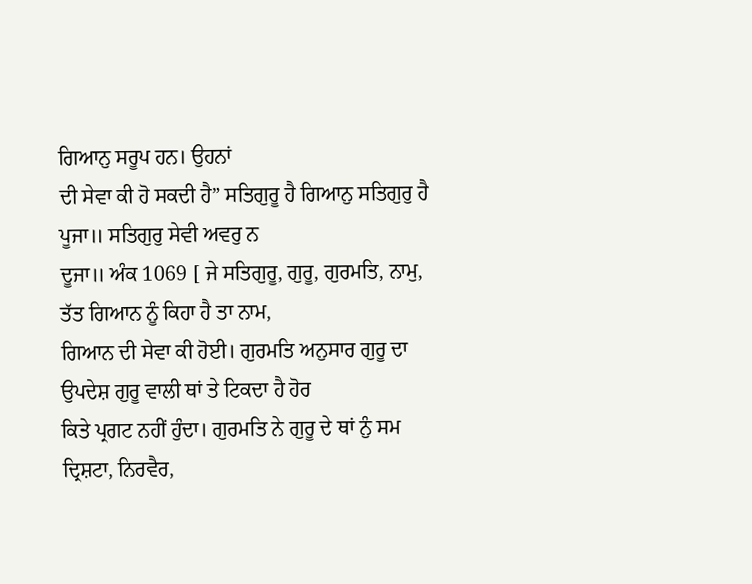ਗਿਆਨੁ ਸਰੂਪ ਹਨ। ਉਹਨਾਂ
ਦੀ ਸੇਵਾ ਕੀ ਹੋ ਸਕਦੀ ਹੈ” ਸਤਿਗੁਰੂ ਹੈ ਗਿਆਨੁ ਸਤਿਗੁਰੁ ਹੈ ਪੂਜਾ॥ ਸਤਿਗੁਰੁ ਸੇਵੀ ਅਵਰੁ ਨ
ਦੂਜਾ॥ ਅੰਕ 1069 [ ਜੇ ਸਤਿਗੁਰੂ, ਗੁਰੂ, ਗੁਰਮਤਿ, ਨਾਮੁ, ਤੱਤ ਗਿਆਨ ਨੂੰ ਕਿਹਾ ਹੈ ਤਾ ਨਾਮ,
ਗਿਆਨ ਦੀ ਸੇਵਾ ਕੀ ਹੋਈ। ਗੁਰਮਤਿ ਅਨੁਸਾਰ ਗੁਰੂ ਦਾ ਉਪਦੇਸ਼ ਗੁਰੂ ਵਾਲੀ ਥਾਂ ਤੇ ਟਿਕਦਾ ਹੈ ਹੋਰ
ਕਿਤੇ ਪ੍ਰਗਟ ਨਹੀਂ ਹੁੰਦਾ। ਗੁਰਮਤਿ ਨੇ ਗੁਰੂ ਦੇ ਥਾਂ ਨੁੰ ਸਮ ਦ੍ਰਿਸ਼ਟਾ, ਨਿਰਵੈਰ,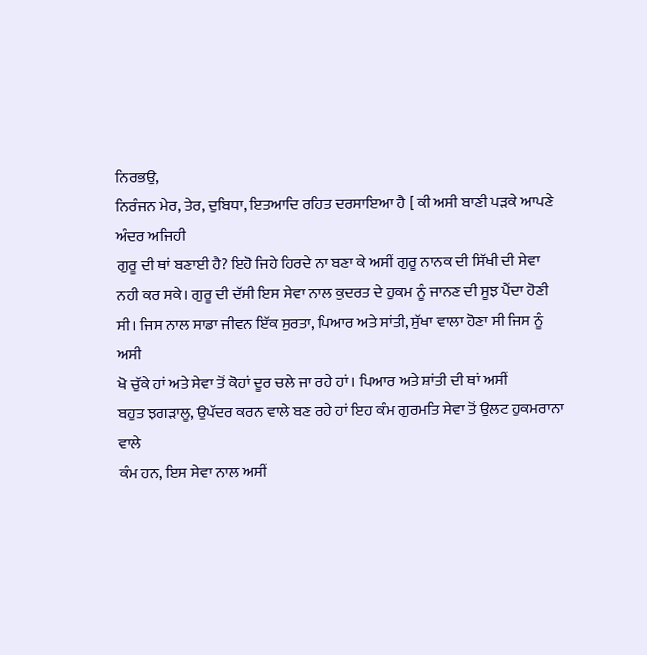ਨਿਰਭਉ,
ਨਿਰੰਜਨ ਮੇਰ, ਤੇਰ, ਦੁਬਿਧਾ, ਇਤਆਦਿ ਰਹਿਤ ਦਰਸਾਇਆ ਹੈ [ ਕੀ ਅਸੀ ਬਾਣੀ ਪੜਕੇ ਆਪਣੇ ਅੰਦਰ ਅਜਿਹੀ
ਗੁਰੂ ਦੀ ਥਾਂ ਬਣਾਈ ਹੈ? ਇਹੋ ਜਿਹੇ ਹਿਰਦੇ ਨਾ ਬਣਾ ਕੇ ਅਸੀਂ ਗੁਰੂ ਨਾਨਕ ਦੀ ਸਿੱਖੀ ਦੀ ਸੇਵਾ
ਨਹੀ ਕਰ ਸਕੇ। ਗੁਰੂ ਦੀ ਦੱਸੀ ਇਸ ਸੇਵਾ ਨਾਲ ਕੁਦਰਤ ਦੇ ਹੁਕਮ ਨੂੰ ਜਾਨਣ ਦੀ ਸੂਝ ਪੈਂਦਾ ਹੋਣੀ
ਸੀ। ਜਿਸ ਨਾਲ ਸਾਡਾ ਜੀਵਨ ਇੱਕ ਸੁਰਤਾ, ਪਿਆਰ ਅਤੇ ਸਾਂਤੀ, ਸੁੱਖਾ ਵਾਲਾ ਹੋਣਾ ਸੀ ਜਿਸ ਨੂੰ ਅਸੀ
ਖੋ ਚੁੱਕੇ ਹਾਂ ਅਤੇ ਸੇਵਾ ਤੋਂ ਕੋਹਾਂ ਦੂਰ ਚਲੇ ਜਾ ਰਹੇ ਹਾਂ। ਪਿਆਰ ਅਤੇ ਸ਼ਾਂਤੀ ਦੀ ਥਾਂ ਅਸੀਂ
ਬਹੁਤ ਝਗੜਾਲੂ, ਉਪੱਦਰ ਕਰਨ ਵਾਲੇ ਬਣ ਰਹੇ ਹਾਂ ਇਹ ਕੰਮ ਗੁਰਮਤਿ ਸੇਵਾ ਤੋਂ ਉਲਟ ਹੁਕਮਰਾਨਾ ਵਾਲੇ
ਕੰਮ ਹਨ, ਇਸ ਸੇਵਾ ਨਾਲ ਅਸੀਂ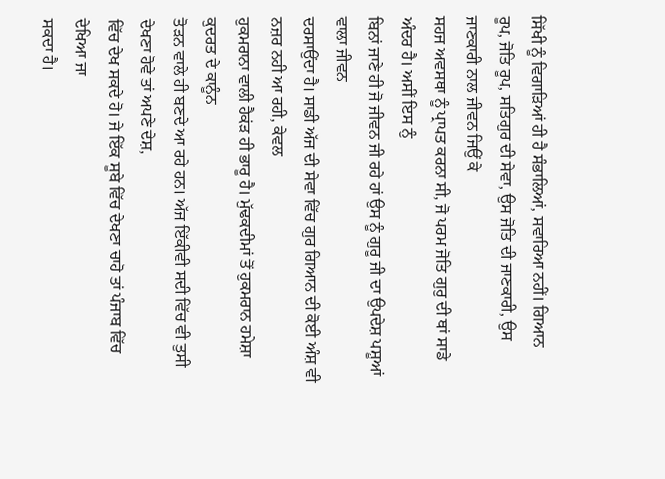ਸਿੱਖੀ ਨੂੰ ਵਿਗਾੜਿਆਂ ਹੀ ਹੈ ਸੰਭਾਲਿਆਂ, ਸਵਾਰਿਆ ਨਹੀਂ। ਗਿਆਨ
ਰੂਪ, ਜੋਤਿ ਰੂਪ, ਸਤਿਗੁਰ ਦੀ ਸੇਵਾ, ਉਸ ਜੋਤਿ ਦੀ ਜਾਣਕਾਰੀ, ਉਸ ਜਾਣਕਾਰੀ ਨਾਲ ਜੀਵਨ ਜਿਉਂ ਕੇ
ਸਹਜ ਅਵਸਥਾ ਨੂੰ ਪ੍ਰਾਪਤ ਕਰਨਾ ਸੀ, ਜੋ ਪਰਮ ਜੋਤਿ ਗੁਰੁ ਦੀ ਥਾਂ ਸਾਡੇ ਅੰਦਰ ਹੈ। ਅਸੀਂ ਇਸ ਨੁੰ
ਬਿਨਾਂ ਜਾਣੇ ਹੀ ਜੋ ਜੀਵਨ ਜੀ ਰਹੇ ਹਾਂ ਉਸ ਨੂੰ ਗੁਰੂ ਜੀ ਦਾ ਉਪਦੇਸ਼ ਪਸ਼ੂਆਂ ਵਾਲਾ ਜੀਵਨ
ਦਰਸਾਉਂਦਾ ਹੈ। ਸਾਡੀ ਅੱਜ ਦੀ ਸੇਵਾ ਵਿੱਚ ਗੁਰ ਗਿਆਨ ਦੀ ਕੋਈ ਅੰਸ਼ ਵੀ ਨਜ਼ਰ ਨਹੀ ਆ ਰਹੀ, ਕੇਵਲ
ਹੁਕਮਰਾਨਾ ਵਾਲੀ ਹੈਕਂੜ ਹੀ ਭਾਰੂ ਹੈ। ਮੁੱਢਕਦੀਮਾਂ ਤੋਂ ਹੁਕਮਰਾਨ ਹਮੇਸ਼ਾ ਕੁਦਰਤ ਦੇ ਕਾਨੂੰਨ
ਤੋੜਨ ਵਾਲੇ ਹੀ ਬਣਦੇ ਆ ਰਹੇ ਹਨ। ਅੱਜ ਇੱਕੀਵੀ ਸਦੀ ਵਿੱਚ ਵੀ ਤੁਸੀ ਦੇਖਣਾ ਹੋਵੇ ਤਾਂ ਅਪਣੇ ਦੇਸ਼,
ਵਿੱਚ ਦੇਖ ਸਕਦੇ ਹੋ। ਜੇ ਇੱਕ ਸੂਬੇ ਵਿੱਚ ਦੇਖਣਾ ਚਾਹੋ ਤਾਂ ਪੰਜਾਬ ਵਿੱਚ ਦੇਖਿਆ ਜਾ
ਸਕਦਾ ਹੈ।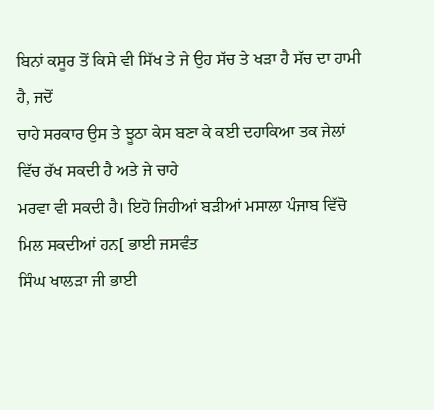ਬਿਨਾਂ ਕਸੂਰ ਤੋਂ ਕਿਸੇ ਵੀ ਸਿੱਖ ਤੇ ਜੇ ਉਹ ਸੱਚ ਤੇ ਖੜਾ ਹੈ ਸੱਚ ਦਾ ਹਾਮੀ ਹੈ, ਜਦੋਂ
ਚਾਹੇ ਸਰਕਾਰ ਉਸ ਤੇ ਝੂਠਾ ਕੇਸ ਬਣਾ ਕੇ ਕਈ ਦਹਾਕਿਆ ਤਕ ਜੇਲਾਂ ਵਿੱਚ ਰੱਖ ਸਕਦੀ ਹੈ ਅਤੇ ਜੇ ਚਾਹੇ
ਮਰਵਾ ਵੀ ਸਕਦੀ ਹੈ। ਇਹੋ ਜਿਹੀਆਂ ਬੜੀਆਂ ਮਸਾਲਾ ਪੰਜਾਬ ਵਿੱਚੋ ਮਿਲ ਸਕਦੀਆਂ ਹਨ[ ਭਾਈ ਜਸਵੰਤ
ਸਿੰਘ ਖਾਲੜਾ ਜੀ ਭਾਈ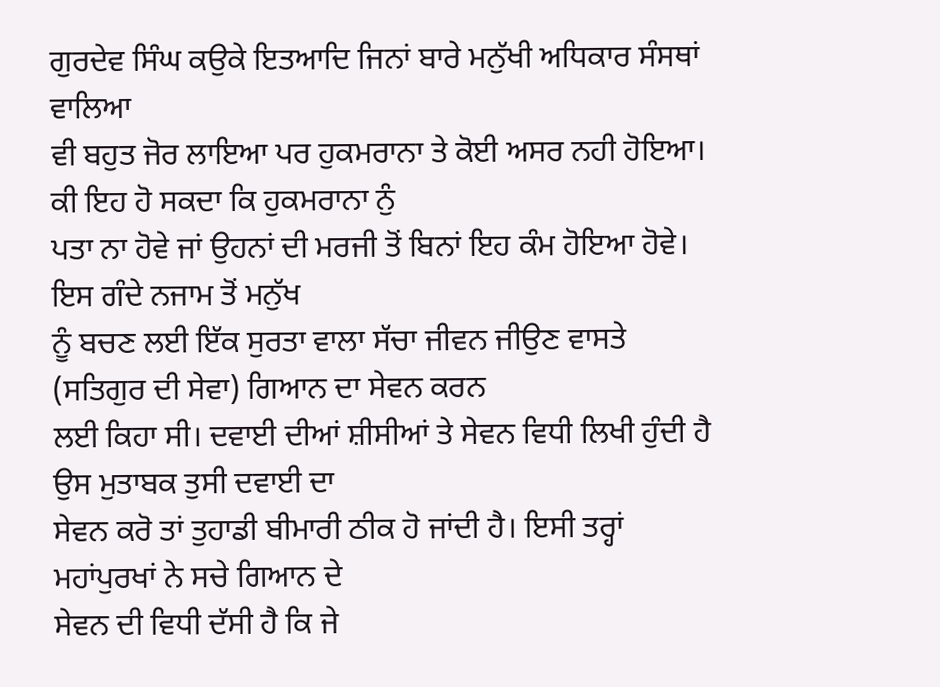ਗੁਰਦੇਵ ਸਿੰਘ ਕਉਕੇ ਇਤਆਦਿ ਜਿਨਾਂ ਬਾਰੇ ਮਨੁੱਖੀ ਅਧਿਕਾਰ ਸੰਸਥਾਂ ਵਾਲਿਆ
ਵੀ ਬਹੁਤ ਜੋਰ ਲਾਇਆ ਪਰ ਹੁਕਮਰਾਨਾ ਤੇ ਕੋਈ ਅਸਰ ਨਹੀ ਹੋਇਆ। ਕੀ ਇਹ ਹੋ ਸਕਦਾ ਕਿ ਹੁਕਮਰਾਨਾ ਨੁੰ
ਪਤਾ ਨਾ ਹੋਵੇ ਜਾਂ ਉਹਨਾਂ ਦੀ ਮਰਜੀ ਤੋਂ ਬਿਨਾਂ ਇਹ ਕੰਮ ਹੋਇਆ ਹੋਵੇ। ਇਸ ਗੰਦੇ ਨਜਾਮ ਤੋਂ ਮਨੁੱਖ
ਨੂੰ ਬਚਣ ਲਈ ਇੱਕ ਸੁਰਤਾ ਵਾਲਾ ਸੱਚਾ ਜੀਵਨ ਜੀਉਣ ਵਾਸਤੇ (ਸਤਿਗੁਰ ਦੀ ਸੇਵਾ) ਗਿਆਨ ਦਾ ਸੇਵਨ ਕਰਨ
ਲਈ ਕਿਹਾ ਸੀ। ਦਵਾਈ ਦੀਆਂ ਸ਼ੀਸੀਆਂ ਤੇ ਸੇਵਨ ਵਿਧੀ ਲਿਖੀ ਹੁੰਦੀ ਹੈ ਉਸ ਮੁਤਾਬਕ ਤੁਸੀ ਦਵਾਈ ਦਾ
ਸੇਵਨ ਕਰੋ ਤਾਂ ਤੁਹਾਡੀ ਬੀਮਾਰੀ ਠੀਕ ਹੋ ਜਾਂਦੀ ਹੈ। ਇਸੀ ਤਰ੍ਹਾਂ ਮਹਾਂਪੁਰਖਾਂ ਨੇ ਸਚੇ ਗਿਆਨ ਦੇ
ਸੇਵਨ ਦੀ ਵਿਧੀ ਦੱਸੀ ਹੈ ਕਿ ਜੇ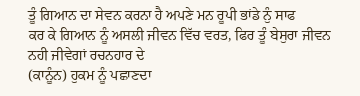ਤੂੰ ਗਿਆਨ ਦਾ ਸੇਵਨ ਕਰਨਾ ਹੈ ਅਪਣੇ ਮਨ ਰੂਪੀ ਭਾਂਡੇ ਨੁੰ ਸਾਫ
ਕਰ ਕੇ ਗਿਆਨ ਨੂੰ ਅਸਲੀ ਜੀਵਨ ਵਿੱਚ ਵਰਤ, ਫਿਰ ਤੂੰ ਬੇਸੁਰਾ ਜੀਵਨ ਨਹੀ ਜੀਵੇਗਾਂ ਰਚਨਹਾਰ ਦੇ
(ਕਾਨੂੰਨ) ਹੁਕਮ ਨੂੰ ਪਛਾਣਦਾ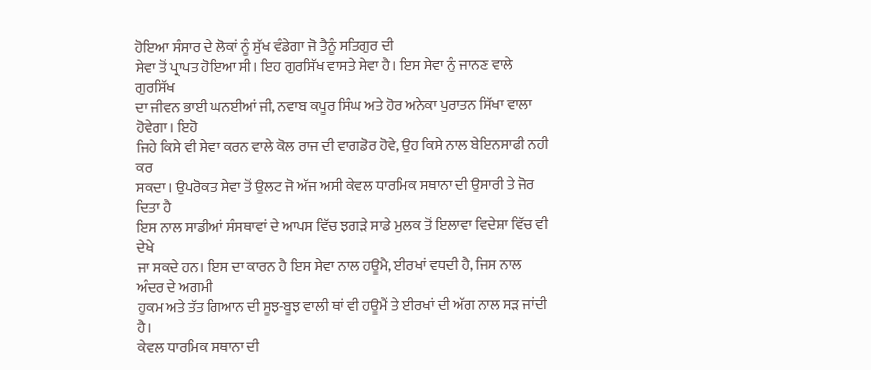ਹੋਇਆ ਸੰਸਾਰ ਦੇ ਲੋਕਾਂ ਨੂੰ ਸੁੱਖ ਵੰਡੇਗਾ ਜੋ ਤੈਨੂੰ ਸਤਿਗੁਰ ਦੀ
ਸੇਵਾ ਤੋਂ ਪ੍ਰਾਪਤ ਹੋਇਆ ਸੀ। ਇਹ ਗੁਰਸਿੱਖ ਵਾਸਤੇ ਸੇਵਾ ਹੈ। ਇਸ ਸੇਵਾ ਨੁੰ ਜਾਨਣ ਵਾਲੇ ਗੁਰਸਿੱਖ
ਦਾ ਜੀਵਨ ਭਾਈ ਘਨਈਆਂ ਜੀ, ਨਵਾਬ ਕਪੂਰ ਸਿੰਘ ਅਤੇ ਹੋਰ ਅਨੇਕਾ ਪੁਰਾਤਨ ਸਿੱਖਾ ਵਾਲਾ ਹੋਵੇਗਾ। ਇਹੋ
ਜਿਹੇ ਕਿਸੇ ਵੀ ਸੇਵਾ ਕਰਨ ਵਾਲੇ ਕੋਲ ਰਾਜ ਦੀ ਵਾਗਡੋਰ ਹੋਵੇ, ਉਹ ਕਿਸੇ ਨਾਲ ਬੇਇਨਸਾਫੀ ਨਹੀ ਕਰ
ਸਕਦਾ। ਉਪਰੋਕਤ ਸੇਵਾ ਤੋਂ ਉਲਟ ਜੋ ਅੱਜ ਅਸੀ ਕੇਵਲ ਧਾਰਮਿਕ ਸਥਾਨਾ ਦੀ ਉਸਾਰੀ ਤੇ ਜੋਰ ਦਿਤਾ ਹੈ
ਇਸ ਨਾਲ ਸਾਡੀਆਂ ਸੰਸਥਾਵਾਂ ਦੇ ਆਪਸ ਵਿੱਚ ਝਗੜੇ ਸਾਡੇ ਮੁਲਕ ਤੋਂ ਇਲਾਵਾ ਵਿਦੇਸ਼ਾ ਵਿੱਚ ਵੀ ਦੇਖੇ
ਜਾ ਸਕਦੇ ਹਨ। ਇਸ ਦਾ ਕਾਰਨ ਹੈ ਇਸ ਸੇਵਾ ਨਾਲ ਹਊਮੈ, ਈਰਖਾਂ ਵਧਦੀ ਹੈ, ਜਿਸ ਨਾਲ ਅੰਦਰ ਦੇ ਅਗਮੀ
ਹੁਕਮ ਅਤੇ ਤੱਤ ਗਿਆਨ ਦੀ ਸੂਝ-ਬੂਝ ਵਾਲੀ ਥਾਂ ਵੀ ਹਊਮੈਂ ਤੇ ਈਰਖਾਂ ਦੀ ਅੱਗ ਨਾਲ ਸੜ ਜਾਂਦੀ ਹੈ।
ਕੇਵਲ ਧਾਰਮਿਕ ਸਥਾਨਾ ਦੀ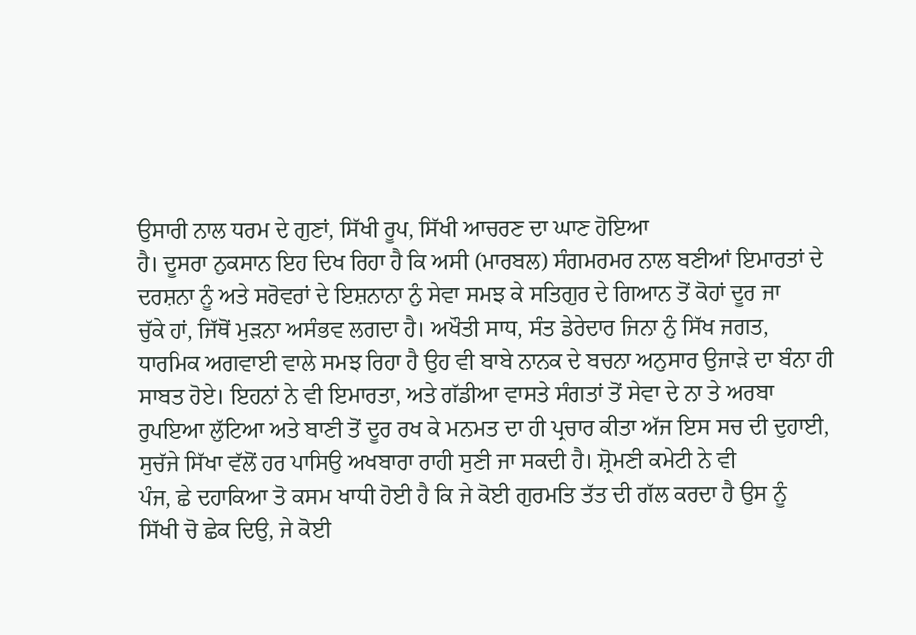ਉਸਾਰੀ ਨਾਲ ਧਰਮ ਦੇ ਗੁਣਾਂ, ਸਿੱਖੀ ਰੂਪ, ਸਿੱਖੀ ਆਚਰਣ ਦਾ ਘਾਣ ਹੋਇਆ
ਹੈ। ਦੂਸਰਾ ਨੁਕਸਾਨ ਇਹ ਦਿਖ ਰਿਹਾ ਹੈ ਕਿ ਅਸੀ (ਮਾਰਬਲ) ਸੰਗਮਰਮਰ ਨਾਲ ਬਣੀਆਂ ਇਮਾਰਤਾਂ ਦੇ
ਦਰਸ਼ਨਾ ਨੂੰ ਅਤੇ ਸਰੋਵਰਾਂ ਦੇ ਇਸ਼ਨਾਨਾ ਨੁੰ ਸੇਵਾ ਸਮਝ ਕੇ ਸਤਿਗੁਰ ਦੇ ਗਿਆਨ ਤੋਂ ਕੋਹਾਂ ਦੂਰ ਜਾ
ਚੁੱਕੇ ਹਾਂ, ਜਿੱਥੋਂ ਮੁੜਨਾ ਅਸੰਭਵ ਲਗਦਾ ਹੈ। ਅਖੌਤੀ ਸਾਧ, ਸੰਤ ਡੇਰੇਦਾਰ ਜਿਨਾ ਨੁੰ ਸਿੱਖ ਜਗਤ,
ਧਾਰਮਿਕ ਅਗਵਾਈ ਵਾਲੇ ਸਮਝ ਰਿਹਾ ਹੈ ਉਹ ਵੀ ਬਾਬੇ ਨਾਨਕ ਦੇ ਬਚਨਾ ਅਨੁਸਾਰ ਉਜਾੜੇ ਦਾ ਬੰਨਾ ਹੀ
ਸਾਬਤ ਹੋਏ। ਇਹਨਾਂ ਨੇ ਵੀ ਇਮਾਰਤਾ, ਅਤੇ ਗੱਡੀਆ ਵਾਸਤੇ ਸੰਗਤਾਂ ਤੋਂ ਸੇਵਾ ਦੇ ਨਾ ਤੇ ਅਰਬਾ
ਰੁਪਇਆ ਲੁੱਟਿਆ ਅਤੇ ਬਾਣੀ ਤੋਂ ਦੂਰ ਰਖ ਕੇ ਮਨਮਤ ਦਾ ਹੀ ਪ੍ਰਚਾਰ ਕੀਤਾ ਅੱਜ ਇਸ ਸਚ ਦੀ ਦੁਹਾਈ,
ਸੁਚੱਜੇ ਸਿੱਖਾ ਵੱਲੋਂ ਹਰ ਪਾਸਿਉ ਅਖਬਾਰਾ ਰਾਹੀ ਸੁਣੀ ਜਾ ਸਕਦੀ ਹੈ। ਸ਼੍ਰੋਮਣੀ ਕਮੇਟੀ ਨੇ ਵੀ
ਪੰਜ, ਛੇ ਦਹਾਕਿਆ ਤੋ ਕਸਮ ਖਾਧੀ ਹੋਈ ਹੈ ਕਿ ਜੇ ਕੋਈ ਗੁਰਮਤਿ ਤੱਤ ਦੀ ਗੱਲ ਕਰਦਾ ਹੈ ਉਸ ਨੂੰ
ਸਿੱਖੀ ਚੋ ਛੇਕ ਦਿਉ, ਜੇ ਕੋਈ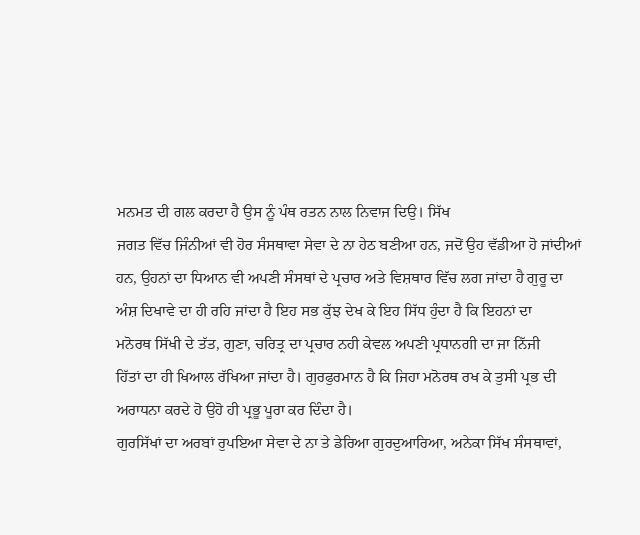ਮਨਮਤ ਦੀ ਗਲ ਕਰਦਾ ਹੈ ਉਸ ਨੂੰ ਪੰਥ ਰਤਨ ਨਾਲ ਨਿਵਾਜ ਦਿਉ। ਸਿੱਖ
ਜਗਤ ਵਿੱਚ ਜਿੰਨੀਆਂ ਵੀ ਹੋਰ ਸੰਸਥਾਵਾ ਸੇਵਾ ਦੇ ਨਾ ਹੇਠ ਬਣੀਆ ਹਨ, ਜਦੋਂ ਉਹ ਵੱਡੀਆ ਹੋ ਜਾਂਦੀਆਂ
ਹਨ, ਉਹਨਾਂ ਦਾ ਧਿਆਨ ਵੀ ਅਪਣੀ ਸੰਸਥਾਂ ਦੇ ਪ੍ਰਚਾਰ ਅਤੇ ਵਿਸ਼ਥਾਰ ਵਿੱਚ ਲਗ ਜਾਂਦਾ ਹੈ ਗੁਰੂ ਦਾ
ਅੰਸ਼ ਦਿਖਾਵੇ ਦਾ ਹੀ ਰਹਿ ਜਾਂਦਾ ਹੈ ਇਹ ਸਭ ਕੁੱਝ ਦੇਖ ਕੇ ਇਹ ਸਿੱਧ ਹੁੰਦਾ ਹੈ ਕਿ ਇਹਨਾਂ ਦਾ
ਮਨੋਰਥ ਸਿੱਖੀ ਦੇ ਤੱਤ, ਗੁਣਾ, ਚਰਿਤ੍ਰ ਦਾ ਪ੍ਰਚਾਰ ਨਹੀ ਕੇਵਲ ਅਪਣੀ ਪ੍ਰਧਾਨਗੀ ਦਾ ਜਾ ਨਿੱਜੀ
ਹਿੱਤਾਂ ਦਾ ਹੀ ਖਿਆਲ ਰੱਖਿਆ ਜਾਂਦਾ ਹੈ। ਗੁਰਫੁਰਮਾਨ ਹੈ ਕਿ ਜਿਹਾ ਮਨੋਰਥ ਰਖ ਕੇ ਤੁਸੀ ਪ੍ਰਭ ਦੀ
ਅਰਾਧਨਾ ਕਰਦੇ ਹੋ ਉਹੋ ਹੀ ਪ੍ਰਭੂ ਪੂਰਾ ਕਰ ਦਿੰਦਾ ਹੈ।
ਗੁਰਸਿੱਖਾਂ ਦਾ ਅਰਬਾਂ ਰੁਪਇਆ ਸੇਵਾ ਦੇ ਨਾ ਤੇ ਡੇਰਿਆ ਗੁਰਦੁਆਰਿਆ, ਅਨੇਕਾ ਸਿੱਖ ਸੰਸਥਾਵਾਂ,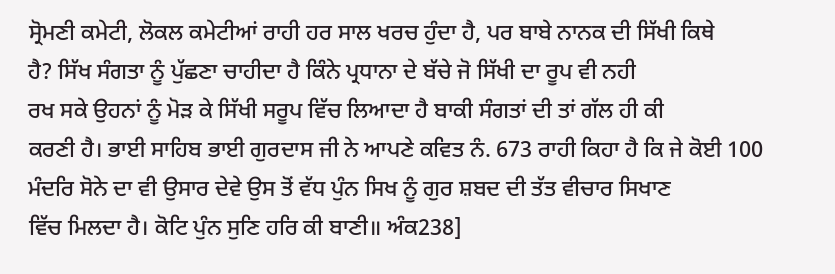ਸ੍ਰੋਮਣੀ ਕਮੇਟੀ, ਲੋਕਲ ਕਮੇਟੀਆਂ ਰਾਹੀ ਹਰ ਸਾਲ ਖਰਚ ਹੁੰਦਾ ਹੈ, ਪਰ ਬਾਬੇ ਨਾਨਕ ਦੀ ਸਿੱਖੀ ਕਿਥੇ
ਹੈ? ਸਿੱਖ ਸੰਗਤਾ ਨੂੰ ਪੁੱਛਣਾ ਚਾਹੀਦਾ ਹੈ ਕਿੰਨੇ ਪ੍ਰਧਾਨਾ ਦੇ ਬੱਚੇ ਜੋ ਸਿੱਖੀ ਦਾ ਰੂਪ ਵੀ ਨਹੀ
ਰਖ ਸਕੇ ਉਹਨਾਂ ਨੂੰ ਮੋੜ ਕੇ ਸਿੱਖੀ ਸਰੂਪ ਵਿੱਚ ਲਿਆਦਾ ਹੈ ਬਾਕੀ ਸੰਗਤਾਂ ਦੀ ਤਾਂ ਗੱਲ ਹੀ ਕੀ
ਕਰਣੀ ਹੈ। ਭਾਈ ਸਾਹਿਬ ਭਾਈ ਗੁਰਦਾਸ ਜੀ ਨੇ ਆਪਣੇ ਕਵਿਤ ਨੰ. 673 ਰਾਹੀ ਕਿਹਾ ਹੈ ਕਿ ਜੇ ਕੋਈ 100
ਮੰਦਰਿ ਸੋਨੇ ਦਾ ਵੀ ਉਸਾਰ ਦੇਵੇ ਉਸ ਤੋਂ ਵੱਧ ਪੁੰਨ ਸਿਖ ਨੂੰ ਗੁਰ ਸ਼ਬਦ ਦੀ ਤੱਤ ਵੀਚਾਰ ਸਿਖਾਣ
ਵਿੱਚ ਮਿਲਦਾ ਹੈ। ਕੋਟਿ ਪੁੰਨ ਸੁਣਿ ਹਰਿ ਕੀ ਬਾਣੀ॥ ਅੰਕ238]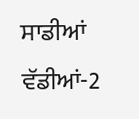ਸਾਡੀਆਂ ਵੱਡੀਆਂ-2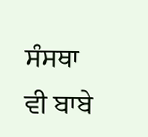ਸੰਸਥਾ ਵੀ ਬਾਬੇ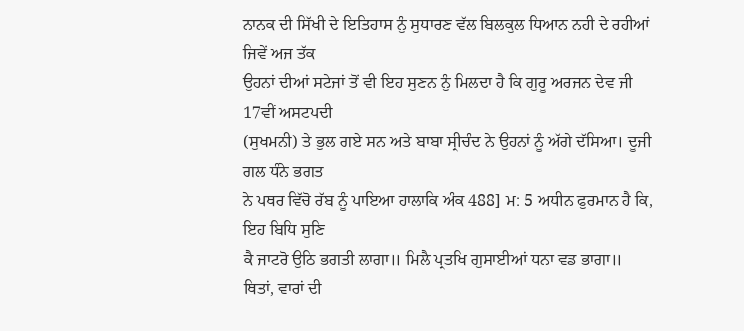ਨਾਨਕ ਦੀ ਸਿੱਖੀ ਦੇ ਇਤਿਹਾਸ ਨੁੰ ਸੁਧਾਰਣ ਵੱਲ ਬਿਲਕੁਲ ਧਿਆਨ ਨਹੀ ਦੇ ਰਹੀਆਂ ਜਿਵੇਂ ਅਜ ਤੱਕ
ਉਹਨਾਂ ਦੀਆਂ ਸਟੇਜਾਂ ਤੋਂ ਵੀ ਇਹ ਸੁਣਨ ਨੁੰ ਮਿਲਦਾ ਹੈ ਕਿ ਗੁਰੂ ਅਰਜਨ ਦੇਵ ਜੀ 17ਵੀਂ ਅਸਟਪਦੀ
(ਸੁਖਮਨੀ) ਤੇ ਭੁਲ ਗਏ ਸਨ ਅਤੇ ਬਾਬਾ ਸ੍ਰੀਚੰਦ ਨੇ ਉਹਨਾਂ ਨੂੰ ਅੱਗੇ ਦੱਸਿਆ। ਦੂਜੀ ਗਲ ਧੰਨੇ ਭਗਤ
ਨੇ ਪਥਰ ਵਿੱਚੋ ਰੱਬ ਨੂੰ ਪਾਇਆ ਹਾਲਾਕਿ ਅੰਕ 488] ਮ: 5 ਅਧੀਨ ਫੁਰਮਾਨ ਹੈ ਕਿ, ਇਹ ਬਿਧਿ ਸੁਣਿ
ਕੈ ਜਾਟਰੋ ਉਠਿ ਭਗਤੀ ਲਾਗਾ॥ ਮਿਲੈ ਪ੍ਰਤਖਿ ਗੁਸਾਈਆਂ ਧਨਾ ਵਡ ਭਾਗਾ॥ ਥਿਤਾਂ, ਵਾਰਾਂ ਦੀ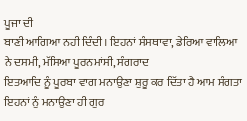ਪੂਜਾ ਦੀ
ਬਾਣੀ ਆਗਿਆ ਨਹੀ ਦਿੰਦੀ। ਇਹਨਾਂ ਸੰਸਥਾਵਾ, ਡੇਰਿਆ ਵਾਲਿਆ ਨੇ ਦਸਮੀ, ਮੱਸਿਆ ਪੂਰਨਮਾਂਸੀ, ਸੰਗਰਾਦ
ਇਤਆਦਿ ਨੂੰ ਪੂਰਬਾ ਵਾਗ ਮਨਾਉਣਾ ਸ਼ੁਰੂ ਕਰ ਦਿੱਤਾ ਹੈ ਆਮ ਸੰਗਤਾ ਇਹਨਾਂ ਨੁੰ ਮਨਾਉਣਾ ਹੀ ਗੁਰ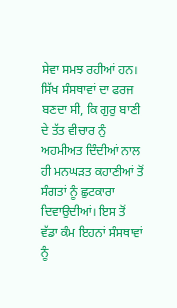ਸੇਵਾ ਸਮਝ ਰਹੀਆਂ ਹਨ। ਸਿੱਖ ਸੰਸਥਾਵਾਂ ਦਾ ਫਰਜ ਬਣਦਾ ਸੀ, ਕਿ ਗੁਰੁ ਬਾਣੀ ਦੇ ਤੱਤ ਵੀਚਾਰ ਨੁੰ
ਅਹਮੀਅਤ ਦਿੰਦੀਆਂ ਨਾਲ ਹੀ ਮਨਘੜਤ ਕਹਾਣੀਆਂ ਤੋਂ ਸੰਗਤਾਂ ਨੂੰ ਛੁਟਕਾਰਾ ਦਿਵਾਉਦੀਆਂ। ਇਸ ਤੋਂ
ਵੱਡਾ ਕੰਮ ਇਹਨਾਂ ਸੰਸਥਾਵਾਂ ਨੂੰ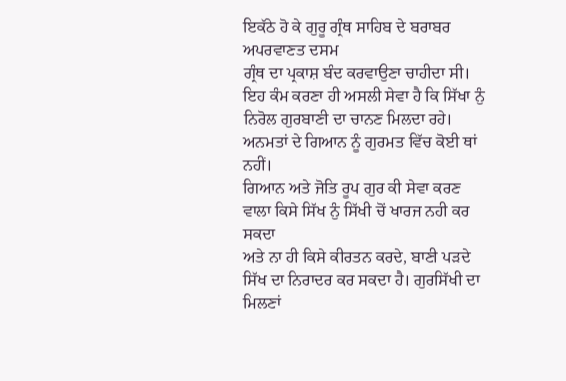ਇਕੱਠੇ ਹੋ ਕੇ ਗੁਰੂ ਗ੍ਰੰਥ ਸਾਹਿਬ ਦੇ ਬਰਾਬਰ ਅਪਰਵਾਣਤ ਦਸਮ
ਗ੍ਰੰਥ ਦਾ ਪ੍ਰਕਾਸ਼ ਬੰਦ ਕਰਵਾਉਣਾ ਚਾਹੀਦਾ ਸੀ। ਇਹ ਕੰਮ ਕਰਣਾ ਹੀ ਅਸਲੀ ਸੇਵਾ ਹੈ ਕਿ ਸਿੱਖਾ ਨੁੰ
ਨਿਰੋਲ ਗੁਰਬਾਣੀ ਦਾ ਚਾਨਣ ਮਿਲਦਾ ਰਹੇ। ਅਨਮਤਾਂ ਦੇ ਗਿਆਨ ਨੂੰ ਗੁਰਮਤ ਵਿੱਚ ਕੋਈ ਥਾਂ ਨਹੀਂ।
ਗਿਆਨ ਅਤੇ ਜੋਤਿ ਰੂਪ ਗੁਰ ਕੀ ਸੇਵਾ ਕਰਣ ਵਾਲਾ ਕਿਸੇ ਸਿੱਖ ਨੁੰ ਸਿੱਖੀ ਚੋਂ ਖਾਰਜ ਨਹੀ ਕਰ ਸਕਦਾ
ਅਤੇ ਨਾ ਹੀ ਕਿਸੇ ਕੀਰਤਨ ਕਰਦੇ, ਬਾਣੀ ਪੜਦੇ ਸਿੱਖ ਦਾ ਨਿਰਾਦਰ ਕਰ ਸਕਦਾ ਹੈ। ਗੁਰਸਿੱਖੀ ਦਾ
ਮਿਲਣਾਂ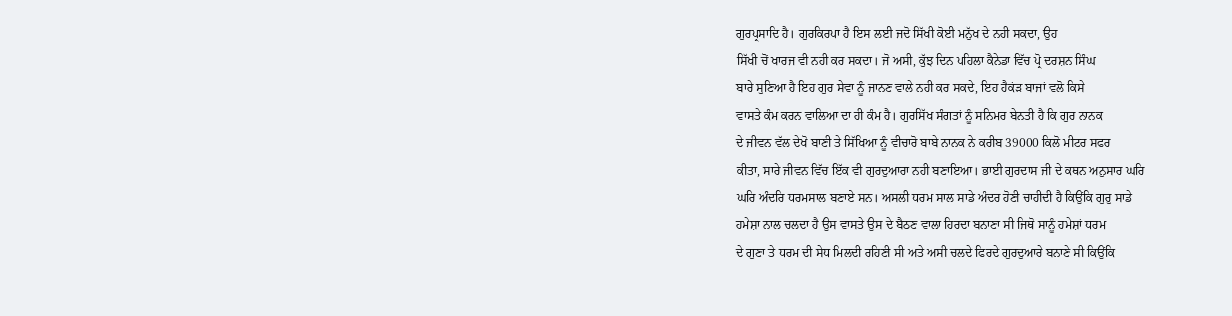ਗੁਰਪ੍ਰਸਾਦਿ ਹੈ। ਗੁਰਕਿਰਪਾ ਹੈ ਇਸ ਲਈ ਜਦੋ ਸਿੱਖੀ ਕੋਈ ਮਨੁੱਖ ਦੇ ਨਹੀ ਸਕਦਾ, ਉਹ
ਸਿੱਖੀ ਚੋਂ ਖਾਰਜ ਵੀ ਨਹੀ ਕਰ ਸਕਦਾ। ਜੋ ਅਸੀ, ਕੁੱਝ ਦਿਨ ਪਹਿਲਾ ਕੈਨੇਡਾ ਵਿੱਚ ਪ੍ਰੋ ਦਰਸ਼ਨ ਸਿੰਘ
ਬਾਰੇ ਸੁਣਿਆ ਹੈ ਇਹ ਗੁਰ ਸੇਵਾ ਨੂੰ ਜਾਨਣ ਵਾਲੇ ਨਹੀ ਕਰ ਸਕਦੇ, ਇਹ ਹੈਕਂੜ ਬਾਜਾਂ ਵਲੋ ਕਿਸੇ
ਵਾਸਤੇ ਕੰਮ ਕਰਨ ਵਾਲਿਆ ਦਾ ਹੀ ਕੰਮ ਹੈ। ਗੁਰਸਿੱਖ ਸੰਗਤਾਂ ਨੂੰ ਸਨਿਮਰ ਬੇਨਤੀ ਹੈ ਕਿ ਗੁਰ ਨਾਨਕ
ਦੇ ਜੀਵਨ ਵੱਲ ਦੇਖੋ ਬਾਣੀ ਤੇ ਸਿੱਖਿਆ ਨੂੰ ਵੀਚਾਰੋ ਬਾਬੇ ਨਾਨਕ ਨੇ ਕਰੀਬ 39000 ਕਿਲੋ ਮੀਟਰ ਸਫਰ
ਕੀਤਾ, ਸਾਰੇ ਜੀਵਨ ਵਿੱਚ ਇੱਕ ਵੀ ਗੁਰਦੁਆਰਾ ਨਹੀ ਬਣਾਇਆ। ਭਾਈ ਗੁਰਦਾਸ ਜੀ ਦੇ ਕਥਨ ਅਨੁਸਾਰ ਘਰਿ
ਘਰਿ ਅੰਦਰਿ ਧਰਮਸਾਲ ਬਣਾਏ ਸਨ। ਅਸਲੀ ਧਰਮ ਸਾਲ ਸਾਡੇ ਅੰਦਰ ਹੋਣੀ ਚਾਹੀਦੀ ਹੈ ਕਿਉਂਕਿ ਗੁਰੁ ਸਾਡੇ
ਹਮੇਸ਼ਾ ਨਾਲ ਚਲਦਾ ਹੈ ਉਸ ਵਾਸਤੇ ਉਸ ਦੇ ਬੈਠਣ ਵਾਲਾ ਹਿਰਦਾ ਬਨਾਣਾ ਸੀ ਜਿਥੋ ਸਾਨੂੰ ਹਮੇਸ਼ਾਂ ਧਰਮ
ਦੇ ਗੁਣਾ ਤੇ ਧਰਮ ਦੀ ਸੇਧ ਮਿਲਦੀ ਰਹਿਣੀ ਸੀ ਅਤੇ ਅਸੀ ਚਲਦੇ ਫਿਰਦੇ ਗੁਰਦੁਆਰੇ ਬਨਾਣੇ ਸੀ ਕਿਉਂਕਿ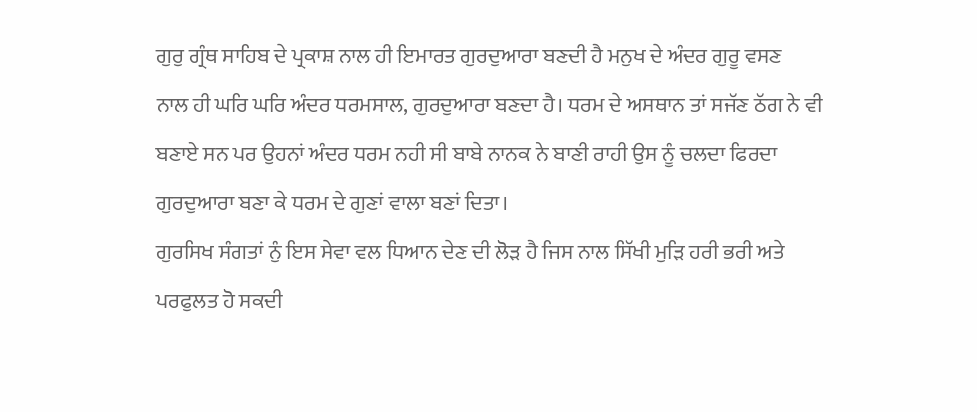ਗੁਰੁ ਗ੍ਰੰਥ ਸਾਹਿਬ ਦੇ ਪ੍ਰਕਾਸ਼ ਨਾਲ ਹੀ ਇਮਾਰਤ ਗੁਰਦੁਆਰਾ ਬਣਦੀ ਹੈ ਮਨੁਖ ਦੇ ਅੰਦਰ ਗੁਰੂ ਵਸਣ
ਨਾਲ ਹੀ ਘਰਿ ਘਰਿ ਅੰਦਰ ਧਰਮਸਾਲ, ਗੁਰਦੁਆਰਾ ਬਣਦਾ ਹੈ। ਧਰਮ ਦੇ ਅਸਥਾਨ ਤਾਂ ਸਜੱਣ ਠੱਗ ਨੇ ਵੀ
ਬਣਾਏ ਸਨ ਪਰ ਉਹਨਾਂ ਅੰਦਰ ਧਰਮ ਨਹੀ ਸੀ ਬਾਬੇ ਨਾਨਕ ਨੇ ਬਾਣੀ ਰਾਹੀ ਉਸ ਨੂੰ ਚਲਦਾ ਫਿਰਦਾ
ਗੁਰਦੁਆਰਾ ਬਣਾ ਕੇ ਧਰਮ ਦੇ ਗੁਣਾਂ ਵਾਲਾ ਬਣਾਂ ਦਿਤਾ।
ਗੁਰਸਿਖ ਸੰਗਤਾਂ ਨੁੰ ਇਸ ਸੇਵਾ ਵਲ ਧਿਆਨ ਦੇਣ ਦੀ ਲੋੜ ਹੈ ਜਿਸ ਨਾਲ ਸਿੱਖੀ ਮੁੜਿ ਹਰੀ ਭਰੀ ਅਤੇ
ਪਰਫੁਲਤ ਹੋ ਸਕਦੀ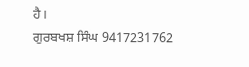ਹੈ।
ਗੁਰਬਖਸ਼ ਸਿੰਘ 9417231762